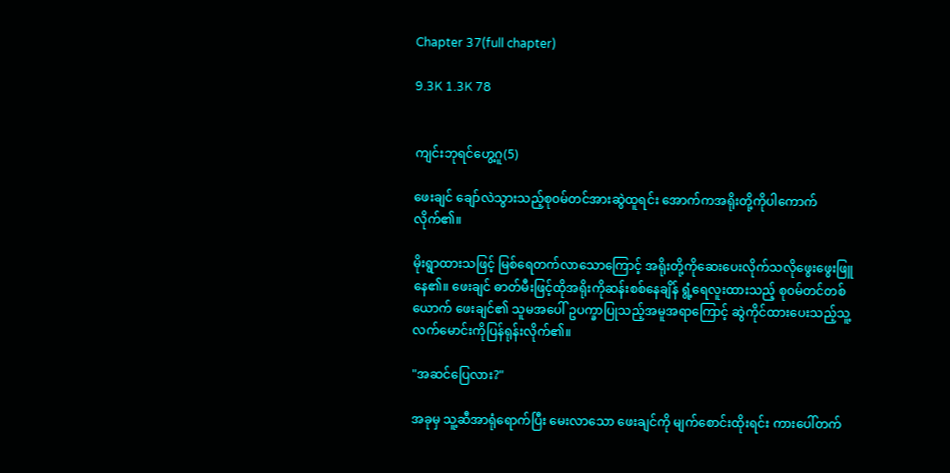Chapter 37(full chapter)

9.3K 1.3K 78


ကျင်းဘုရင်ဟွေ့ဂူ(5)

ဖေးချင် ချော်လဲသွားသည့်စု၀မ်တင်အားဆွဲထူရင်း အောက်ကအရိုးတို့ကိုပါကောက်လိုက်၏။

မိုးရွာထားသဖြင့် မြစ်ရေတက်လာသောကြောင့် အရိုးတို့ကိုဆေးပေးလိုက်သလိုဖွေးဖွေးဖြူနေ၏။ ဖေးချင် ဓာတ်မီးဖြင့်ထိုအရိုးကိုဆန်းစစ်နေချိန် ရွံ့ရေလူးထားသည့် စု၀မ်တင်တစ်ယောက် ဖေးချင်၏ သူမအပေါ် ဥပက္ခာပြုသည့်အမူအရာကြောင့် ဆွဲကိုင်ထားပေးသည့်သူ့လက်မောင်းကိုပြန်ရုန်းလိုက်၏။

"အဆင်ပြေလား?"

အခုမှ သူ့ဆီအာရုံရောက်ပြီး မေးလာသော ဖေးချင်ကို မျက်စောင်းထိုးရင်း ကားပေါ်တက်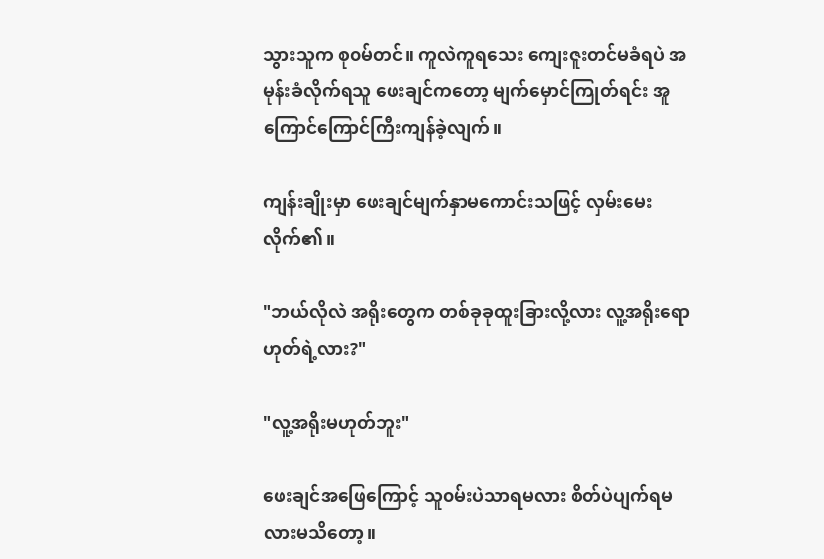သွားသူက စု၀မ်တင်။ ကူလဲကူရသေး ကျေးဇူးတင်မခံရပဲ အမုန်းခံလိုက်ရသူ ဖေးချင်ကတော့ မျက်မှောင်ကြုတ်ရင်း အူကြောင်ကြောင်ကြီးကျန်ခဲ့လျက်။

ကျန်းချိုးမှာ ဖေးချင်မျက်နှာမကောင်းသဖြင့် လှမ်းမေးလိုက်၏။

"ဘယ်လိုလဲ အရိုးတွေက တစ်ခုခုထူးခြားလို့လား လူ့အရိုးရောဟုတ်ရဲ့လား?"

"လူ့အရိုးမဟုတ်ဘူး"

ဖေးချင်အဖြေကြောင့် သူ၀မ်းပဲသာရမလား စိတ်ပဲပျက်ရမလားမသိတော့။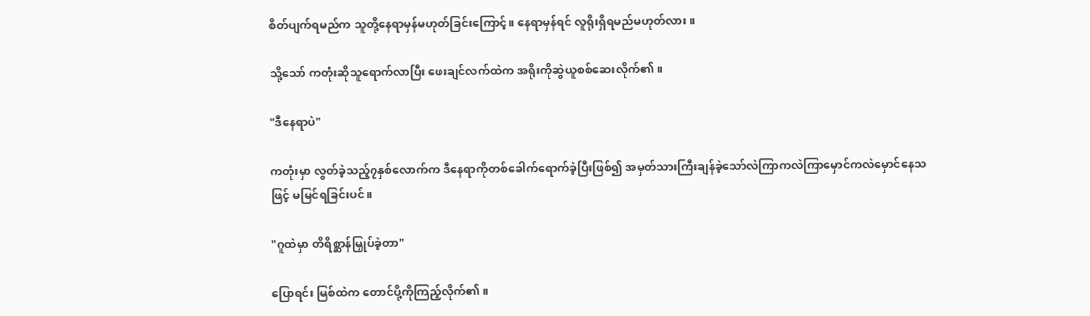စိတ်ပျက်ရမည်က သူတို့နေရာမှန်မဟုတ်ခြင်းကြောင့်။ နေရာမှန်ရင် လူရိုးရှိရမည်မဟုတ်လား။

သို့သော် ကတုံးဆိုသူရောက်လာပြီး ဖေးချင်လက်ထဲက အရိုးကိုဆွဲယူစစ်ဆေးလိုက်၏။

"ဒီနေရာပဲ"

ကတုံးမှာ လွတ်ခဲ့သည့်၇နှစ်လောက်က ဒီနေရာကိုတစ်ခေါက်ရောက်ခဲ့ပြီးဖြစ်၍ အမှတ်သားကြီးချန်ခဲ့သော်လဲကြာကလဲကြာမှောင်ကလဲမှောင်နေသဖြင့် မမြင်ရခြင်းပင်။

"ဂူထဲမှာ တိရိစ္ဆာန်မြှုပ်ခဲ့တာ"

ပြောရင်း မြစ်ထဲက တောင်ပို့ကိုကြည့်လိုက်၏။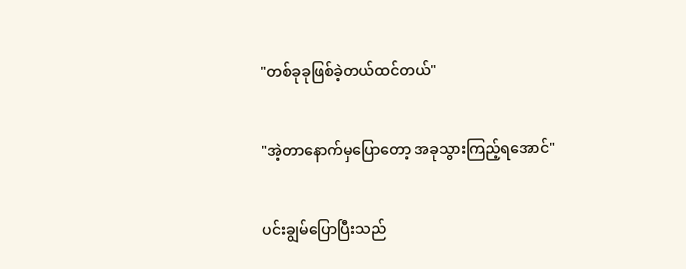"တစ်ခုခုဖြစ်ခဲ့တယ်ထင်တယ်"

"အဲ့တာနောက်မှပြောတော့ အခုသွားကြည့်ရအောင်"

ပင်းချွမ်ပြောပြီးသည်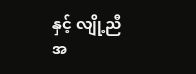နှင့် လျို့ညီအ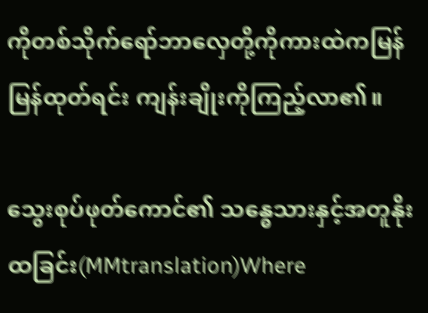ကိုတစ်သိုက်ရော်ဘာလှေတို့ကိုကားထဲကမြန်မြန်ထုတ်ရင်း ကျန်းချိုးကိုကြည့်လာ၏။

သွေးစုပ်ဖုတ်ကောင်၏ သန္ဓေသားနှင့်အတူနိုးထခြင်း(MMtranslation)Where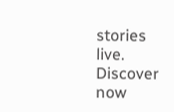stories live. Discover now